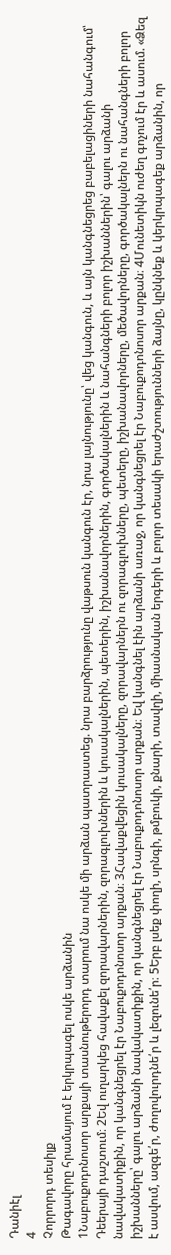Դանիէլ
4
Չորրորդ տեսիլք
Թագավորը հրամայում է երկրպագել ոսկե արձանին
1Նաբուքոդոնոսոր արքայի տասնութերորդ տարում նա ոսկե մի արձան պատրաստեց. նրա բարձրությունը վաթսուն կանգուն էր, նրա լայնությունը՝ վեց կանգուն, և այն կանգնեցրեց բաբելացիների նահանգում՝ Դեերայի դաշտում։ 2Եվ ուղարկեց հավաքել զորավարներին, զորագլուխներին և կուսակալներին, պետերին, իշխանավորներին, գործակալներին և նահանգների բոլոր իշխաններին՝ գալու արձանի նավակատիքին, որ կանգնեցրել էր Նաբուքոդոնոսոր արքան։ 3Հավաքվեցին կուսակալները, զորավարներն ու զորագլուխները, պետերը, իշխանավորները, մեծավորները, գործակալներն ու նահանգների բոլոր իշխանները՝ գալու արձանի նավակատիքին, որ կանգնեցրել էր Նաբուքոդոնոսոր արքան։ Եվ կանգնել էին արձանի առաջ, որ կանգնեցրել էր Նաբուքոդոնոսոր արքան։ 4Մունետիկն ուժեղ գոչում էր և ասում. «Ձեզ է ասվում, ազգե՛ր, ժողովուրդնե՛ր և լեզունե՛ր։ 5Երբ լսեք փողի, սրնգի, թմբուկի, քնարի, տավղի, միասնական երգերի և բոլոր տեսակի երաժշտությունների ձայնը, կընկնեք և կերկրպագեք արձանին, որ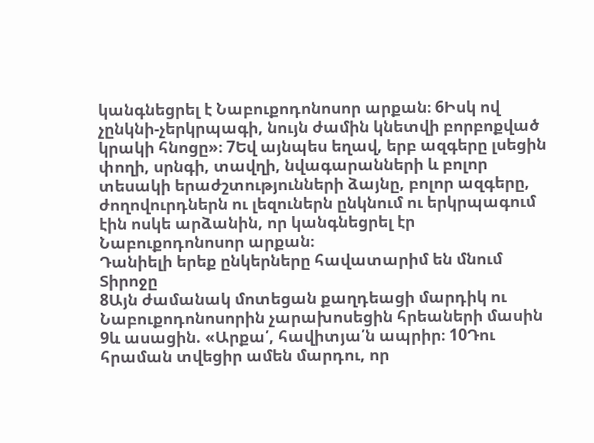կանգնեցրել է Նաբուքոդոնոսոր արքան։ 6Իսկ ով չընկնի-չերկրպագի, նույն ժամին կնետվի բորբոքված կրակի հնոցը»։ 7Եվ այնպես եղավ, երբ ազգերը լսեցին փողի, սրնգի, տավղի, նվագարանների և բոլոր տեսակի երաժշտությունների ձայնը, բոլոր ազգերը, ժողովուրդներն ու լեզուներն ընկնում ու երկրպագում էին ոսկե արձանին, որ կանգնեցրել էր Նաբուքոդոնոսոր արքան։
Դանիելի երեք ընկերները հավատարիմ են մնում Տիրոջը
8Այն ժամանակ մոտեցան քաղդեացի մարդիկ ու Նաբուքոդոնոսորին չարախոսեցին հրեաների մասին 9և ասացին. «Արքա՛, հավիտյա՛ն ապրիր։ 10Դու հրաման տվեցիր ամեն մարդու, որ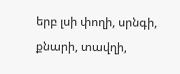երբ լսի փողի, սրնգի, քնարի, տավղի,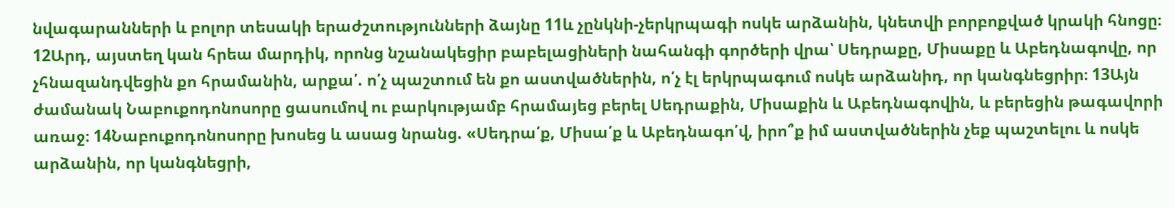նվագարանների և բոլոր տեսակի երաժշտությունների ձայնը 11և չընկնի-չերկրպագի ոսկե արձանին, կնետվի բորբոքված կրակի հնոցը։ 12Արդ, այստեղ կան հրեա մարդիկ, որոնց նշանակեցիր բաբելացիների նահանգի գործերի վրա՝ Սեդրաքը, Միսաքը և Աբեդնագովը, որ չհնազանդվեցին քո հրամանին, արքա՛. ո՛չ պաշտում են քո աստվածներին, ո՛չ էլ երկրպագում ոսկե արձանիդ, որ կանգնեցրիր։ 13Այն ժամանակ Նաբուքոդոնոսորը ցասումով ու բարկությամբ հրամայեց բերել Սեդրաքին, Միսաքին և Աբեդնագովին, և բերեցին թագավորի առաջ։ 14Նաբուքոդոնոսորը խոսեց և ասաց նրանց. «Սեդրա՛ք, Միսա՛ք և Աբեդնագո՛վ, իրո՞ք իմ աստվածներին չեք պաշտելու և ոսկե արձանին, որ կանգնեցրի,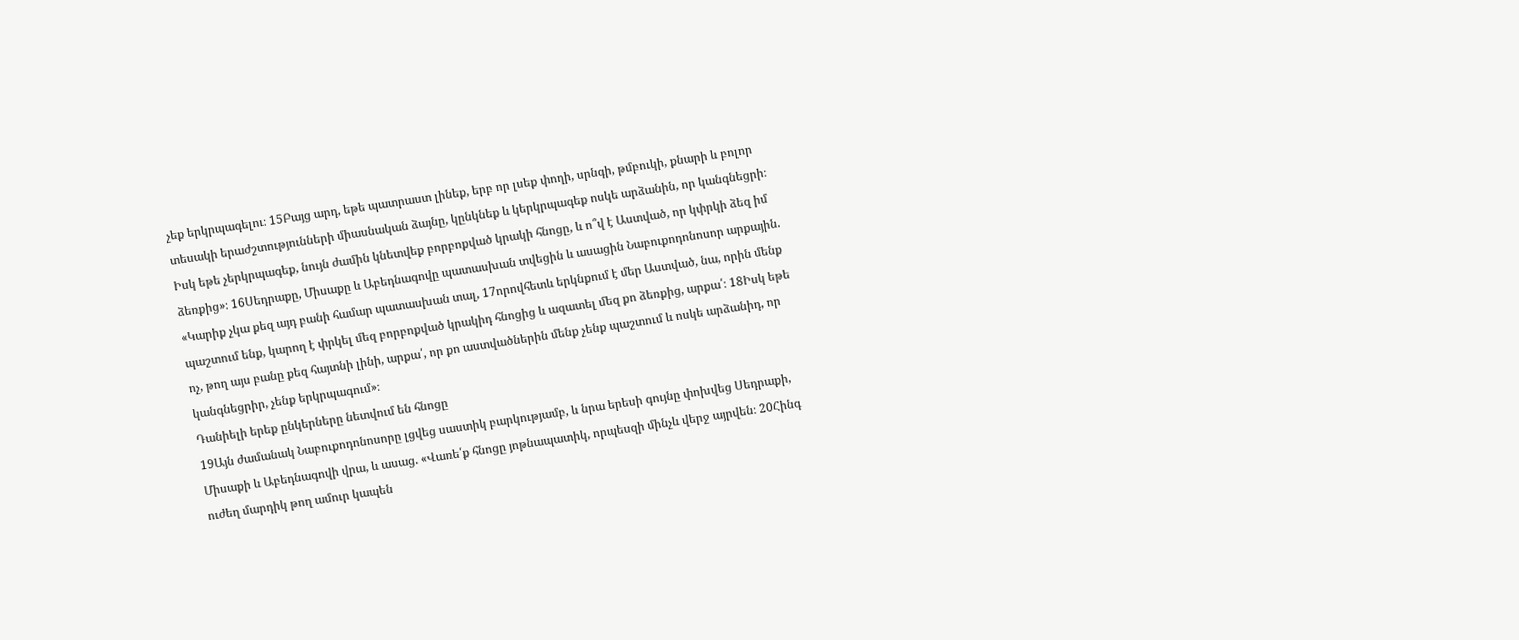չեք երկրպագելու։ 15Բայց արդ, եթե պատրաստ լինեք, երբ որ լսեք փողի, սրնգի, թմբուկի, քնարի և բոլոր տեսակի երաժշտությունների միասնական ձայնը, կընկնեք և կերկրպագեք ոսկե արձանին, որ կանգնեցրի։ Իսկ եթե չերկրպագեք, նույն ժամին կնետվեք բորբոքված կրակի հնոցը, և ո՞վ է Աստված, որ կփրկի ձեզ իմ ձեռքից»։ 16Սեդրաքը, Միսաքը և Աբեդնագովը պատասխան տվեցին և ասացին Նաբուքոդոնոսոր արքային. «Կարիք չկա քեզ այդ բանի համար պատասխան տալ, 17որովհետև երկնքում է մեր Աստված, նա, որին մենք պաշտում ենք, կարող է փրկել մեզ բորբոքված կրակիդ հնոցից և ազատել մեզ քո ձեռքից, արքա՛։ 18Իսկ եթե ոչ, թող այս բանը քեզ հայտնի լինի, արքա՛, որ քո աստվածներին մենք չենք պաշտում և ոսկե արձանիդ, որ կանգնեցրիր, չենք երկրպագում»։
Դանիելի երեք ընկերները նետվում են հնոցը
19Այն ժամանակ Նաբուքոդոնոսորը լցվեց սաստիկ բարկությամբ, և նրա երեսի գույնը փոխվեց Սեդրաքի, Միսաքի և Աբեդնագովի վրա, և ասաց. «Վառե՛ք հնոցը յոթնապատիկ, որպեսզի մինչև վերջ այրվեն։ 20Հինգ ուժեղ մարդիկ թող ամուր կապեն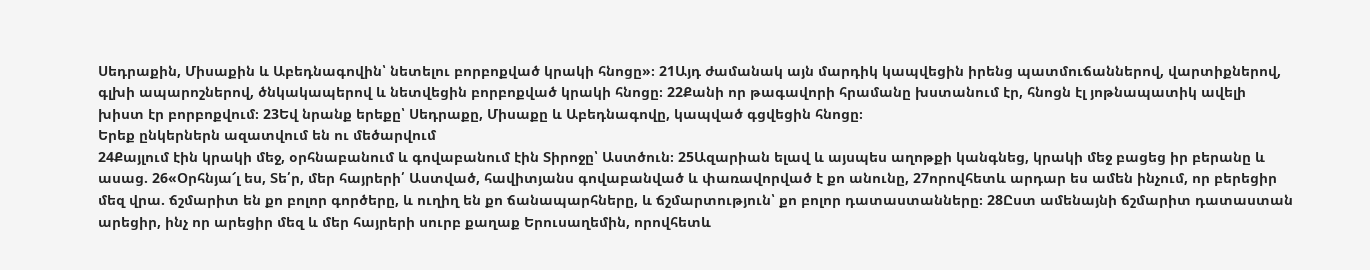Սեդրաքին, Միսաքին և Աբեդնագովին՝ նետելու բորբոքված կրակի հնոցը»։ 21Այդ ժամանակ այն մարդիկ կապվեցին իրենց պատմուճաններով, վարտիքներով, գլխի ապարոշներով, ծնկակապերով և նետվեցին բորբոքված կրակի հնոցը։ 22Քանի որ թագավորի հրամանը խստանում էր, հնոցն էլ յոթնապատիկ ավելի խիստ էր բորբոքվում։ 23Եվ նրանք երեքը՝ Սեդրաքը, Միսաքը և Աբեդնագովը, կապված գցվեցին հնոցը։
Երեք ընկերներն ազատվում են ու մեծարվում
24Քայլում էին կրակի մեջ, օրհնաբանում և գովաբանում էին Տիրոջը՝ Աստծուն։ 25Ազարիան ելավ և այսպես աղոթքի կանգնեց, կրակի մեջ բացեց իր բերանը և ասաց. 26«Օրհնյա՜լ ես, Տե՛ր, մեր հայրերի՛ Աստված, հավիտյանս գովաբանված և փառավորված է քո անունը, 27որովհետև արդար ես ամեն ինչում, որ բերեցիր մեզ վրա. ճշմարիտ են քո բոլոր գործերը, և ուղիղ են քո ճանապարհները, և ճշմարտություն՝ քո բոլոր դատաստանները։ 28Ըստ ամենայնի ճշմարիտ դատաստան արեցիր, ինչ որ արեցիր մեզ և մեր հայրերի սուրբ քաղաք Երուսաղեմին, որովհետև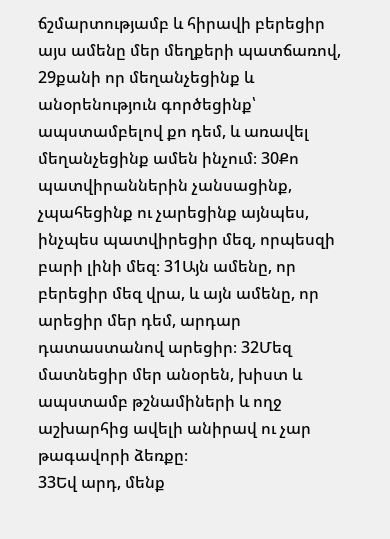ճշմարտությամբ և հիրավի բերեցիր այս ամենը մեր մեղքերի պատճառով, 29քանի որ մեղանչեցինք և անօրենություն գործեցինք՝ ապստամբելով քո դեմ, և առավել մեղանչեցինք ամեն ինչում։ 30Քո պատվիրաններին չանսացինք, չպահեցինք ու չարեցինք այնպես, ինչպես պատվիրեցիր մեզ, որպեսզի բարի լինի մեզ։ 31Այն ամենը, որ բերեցիր մեզ վրա, և այն ամենը, որ արեցիր մեր դեմ, արդար դատաստանով արեցիր։ 32Մեզ մատնեցիր մեր անօրեն, խիստ և ապստամբ թշնամիների և ողջ աշխարհից ավելի անիրավ ու չար թագավորի ձեռքը։
33Եվ արդ, մենք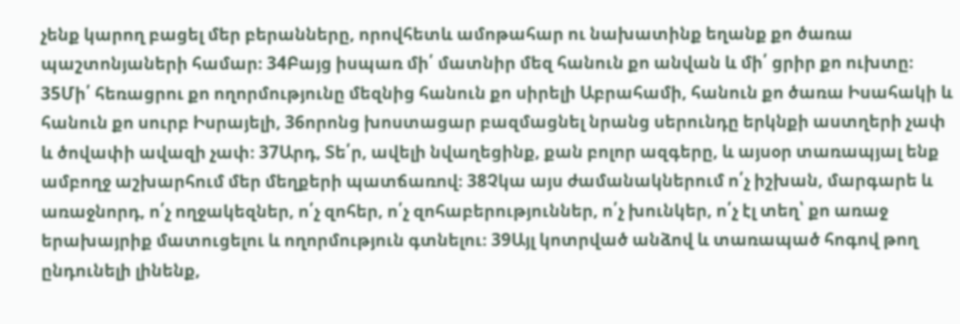չենք կարող բացել մեր բերանները, որովհետև ամոթահար ու նախատինք եղանք քո ծառա պաշտոնյաների համար։ 34Բայց իսպառ մի՛ մատնիր մեզ հանուն քո անվան և մի՛ ցրիր քո ուխտը։ 35Մի՛ հեռացրու քո ողորմությունը մեզնից հանուն քո սիրելի Աբրահամի, հանուն քո ծառա Իսահակի և հանուն քո սուրբ Իսրայելի, 36որոնց խոստացար բազմացնել նրանց սերունդը երկնքի աստղերի չափ և ծովափի ավազի չափ։ 37Արդ, Տե՛ր, ավելի նվաղեցինք, քան բոլոր ազգերը, և այսօր տառապյալ ենք ամբողջ աշխարհում մեր մեղքերի պատճառով։ 38Չկա այս ժամանակներում ո՛չ իշխան, մարգարե և առաջնորդ, ո՛չ ողջակեզներ, ո՛չ զոհեր, ո՛չ զոհաբերություններ, ո՛չ խունկեր, ո՛չ էլ տեղ՝ քո առաջ երախայրիք մատուցելու և ողորմություն գտնելու։ 39Այլ կոտրված անձով և տառապած հոգով թող ընդունելի լինենք,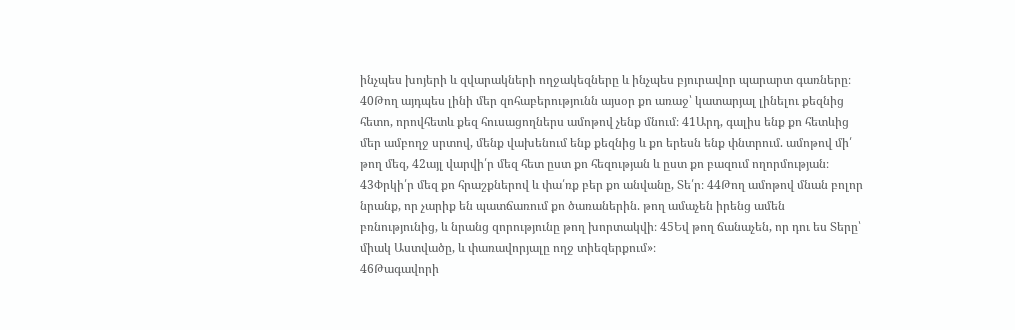ինչպես խոյերի և զվարակների ողջակեզները և ինչպես բյուրավոր պարարտ գառները։ 40Թող այդպես լինի մեր զոհաբերությունն այսօր քո առաջ՝ կատարյալ լինելու քեզնից հետո, որովհետև քեզ հուսացողներս ամոթով չենք մնում։ 41Արդ, գալիս ենք քո հետևից մեր ամբողջ սրտով, մենք վախենում ենք քեզնից և քո երեսն ենք փնտրում. ամոթով մի՛ թող մեզ, 42այլ վարվի՛ր մեզ հետ ըստ քո հեզության և ըստ քո բազում ողորմության։ 43Փրկի՛ր մեզ քո հրաշքներով և փա՛ռք բեր քո անվանը, Տե՛ր։ 44Թող ամոթով մնան բոլոր նրանք, որ չարիք են պատճառում քո ծառաներին. թող ամաչեն իրենց ամեն բռնությունից, և նրանց զորությունը թող խորտակվի։ 45Եվ թող ճանաչեն, որ դու ես Տերը՝ միակ Աստվածը, և փառավորյալը ողջ տիեզերքում»։
46Թագավորի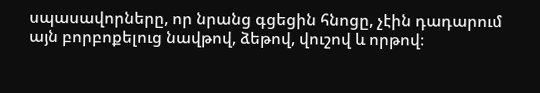սպասավորները, որ նրանց գցեցին հնոցը, չէին դադարում այն բորբոքելուց նավթով, ձեթով, վուշով և որթով։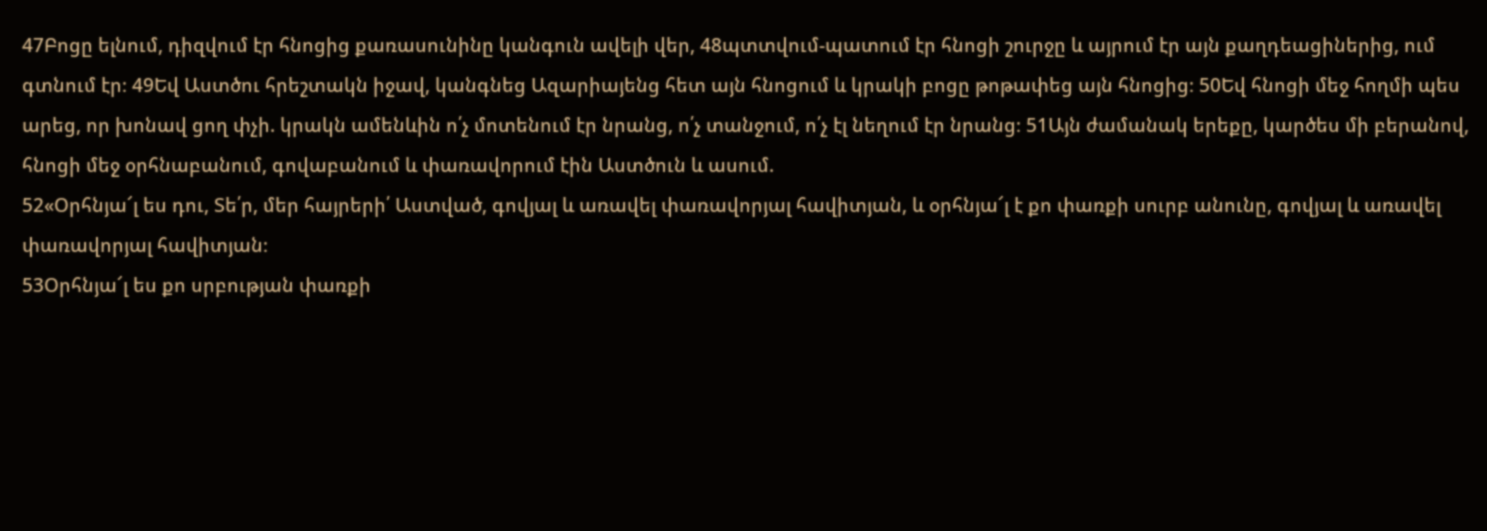47Բոցը ելնում, դիզվում էր հնոցից քառասունինը կանգուն ավելի վեր, 48պտտվում-պատում էր հնոցի շուրջը և այրում էր այն քաղդեացիներից, ում գտնում էր։ 49Եվ Աստծու հրեշտակն իջավ, կանգնեց Ազարիայենց հետ այն հնոցում և կրակի բոցը թոթափեց այն հնոցից։ 50Եվ հնոցի մեջ հողմի պես արեց, որ խոնավ ցող փչի. կրակն ամենևին ո՛չ մոտենում էր նրանց, ո՛չ տանջում, ո՛չ էլ նեղում էր նրանց։ 51Այն ժամանակ երեքը, կարծես մի բերանով, հնոցի մեջ օրհնաբանում, գովաբանում և փառավորում էին Աստծուն և ասում.
52«Օրհնյա՜լ ես դու, Տե՛ր, մեր հայրերի՛ Աստված, գովյալ և առավել փառավորյալ հավիտյան, և օրհնյա՜լ է քո փառքի սուրբ անունը, գովյալ և առավել փառավորյալ հավիտյան։
53Օրհնյա՜լ ես քո սրբության փառքի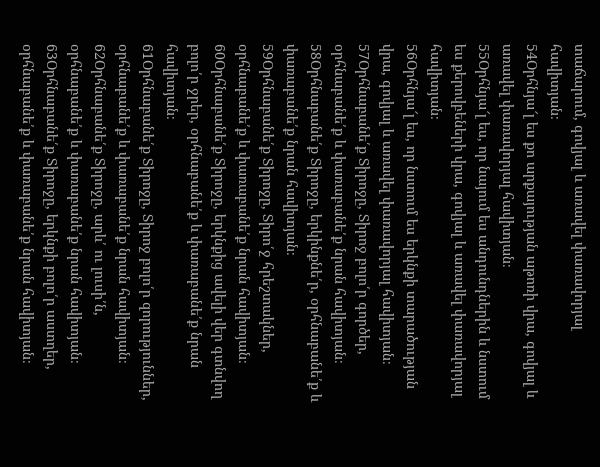տաճարում, գովյալ և առավել փառավորյալ հավիտյան։
54Օրհնյա՜լ ես քո արքայության աթոռի վրա, գովյալ և առավել փառավորյալ հավիտյան։
55Օրհնյա՜լ ես, որ նայում ես անդունդներին և նստում ես քերովբեների վրա, գովյալ և առավել փառավորյալ հավիտյան։
56Օրհնյա՜լ ես, որ նստում ես երկնքի տարածության վրա, գովյալ և առավել փառավորյալ հավիտյան։
57Օրհնաբանե՛ք Տիրոջը, Տիրոջ բոլո՛ր գործեր, օրհնաբանե՛ք և փառաբանե՛ք նրան հավիտյան։
58Օրհնաբանե՛ք Տիրոջը, երկինքնե՛ր, օրհնաբանե՛ք և փառաբանե՛ք նրան հավիտյան։
59Օրհնաբանե՛ք Տիրոջը, Տիրո՛ջ հրեշտակներ, օրհնաբանե՛ք և փառաբանե՛ք նրան հավիտյան։
60Օրհնաբանե՛ք Տիրոջը, երկնքից ավելի վեր գտնվող բոլո՛ր ջրեր, օրհնաբանե՛ք և փառաբանե՛ք նրան հավիտյան։
61Օրհնաբանե՛ք Տիրոջը, Տիրոջ բոլո՛ր զորություններ, օրհնաբանե՛ք և փառաբանե՛ք նրան հավիտյան։
62Օրհնաբանե՛ք Տիրոջը, արև՛ ու լուսի՛ն, օրհնաբանե՛ք և փառաբանե՛ք նրան հավիտյան։
63Օրհնաբանե՛ք Տիրոջը, երկնքի բոլո՛ր աստղեր, օրհնաբանե՛ք և փառաբանե՛ք նրան հավիտյան։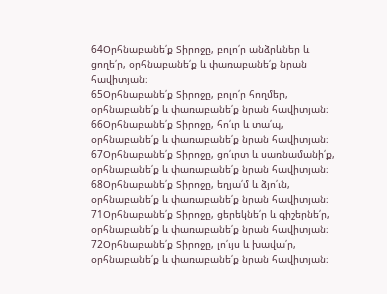64Օրհնաբանե՛ք Տիրոջը, բոլո՛ր անձրևներ և ցողե՛ր, օրհնաբանե՛ք և փառաբանե՛ք նրան հավիտյան։
65Օրհնաբանե՛ք Տիրոջը, բոլո՛ր հողմեր, օրհնաբանե՛ք և փառաբանե՛ք նրան հավիտյան։
66Օրհնաբանե՛ք Տիրոջը, հո՛ւր և տա՛պ, օրհնաբանե՛ք և փառաբանե՛ք նրան հավիտյան։
67Օրհնաբանե՛ք Տիրոջը, ցո՛ւրտ և սառնամանի՛ք, օրհնաբանե՛ք և փառաբանե՛ք նրան հավիտյան։
68Օրհնաբանե՛ք Տիրոջը, եղյա՛մ և ձյո՛ւն, օրհնաբանե՛ք և փառաբանե՛ք նրան հավիտյան։
71Օրհնաբանե՛ք Տիրոջը, ցերեկնե՛ր և գիշերնե՛ր, օրհնաբանե՛ք և փառաբանե՛ք նրան հավիտյան։
72Օրհնաբանե՛ք Տիրոջը, լո՛ւյս և խավա՛ր, օրհնաբանե՛ք և փառաբանե՛ք նրան հավիտյան։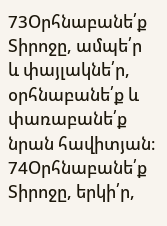73Օրհնաբանե՛ք Տիրոջը, ամպե՛ր և փայլակնե՛ր, օրհնաբանե՛ք և փառաբանե՛ք նրան հավիտյան։
74Օրհնաբանե՛ք Տիրոջը, երկի՛ր,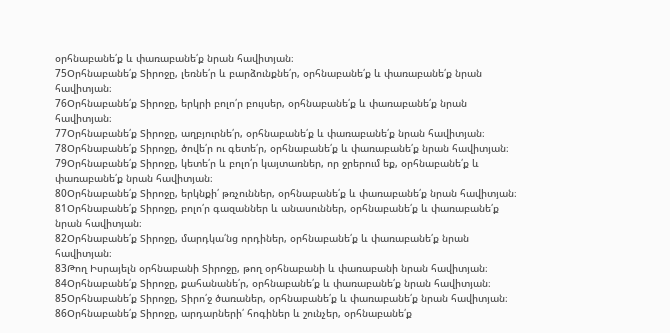օրհնաբանե՛ք և փառաբանե՛ք նրան հավիտյան։
75Օրհնաբանե՛ք Տիրոջը, լեռնե՛ր և բարձունքնե՛ր, օրհնաբանե՛ք և փառաբանե՛ք նրան հավիտյան։
76Օրհնաբանե՛ք Տիրոջը, երկրի բոլո՛ր բույսեր, օրհնաբանե՛ք և փառաբանե՛ք նրան հավիտյան։
77Օրհնաբանե՛ք Տիրոջը, աղբյուրնե՛ր, օրհնաբանե՛ք և փառաբանե՛ք նրան հավիտյան։
78Օրհնաբանե՛ք Տիրոջը, ծովե՛ր ու գետե՛ր, օրհնաբանե՛ք և փառաբանե՛ք նրան հավիտյան։
79Օրհնաբանե՛ք Տիրոջը, կետե՛ր և բոլո՛ր կայտառներ, որ ջրերում եք, օրհնաբանե՛ք և փառաբանե՛ք նրան հավիտյան։
80Օրհնաբանե՛ք Տիրոջը, երկնքի՛ թռչուններ, օրհնաբանե՛ք և փառաբանե՛ք նրան հավիտյան։
81Օրհնաբանե՛ք Տիրոջը, բոլո՛ր գազաններ և անասուններ, օրհնաբանե՛ք և փառաբանե՛ք նրան հավիտյան։
82Օրհնաբանե՛ք Տիրոջը, մարդկա՛նց որդիներ, օրհնաբանե՛ք և փառաբանե՛ք նրան հավիտյան։
83Թող Իսրայելն օրհնաբանի Տիրոջը, թող օրհնաբանի և փառաբանի նրան հավիտյան։
84Օրհնաբանե՛ք Տիրոջը, քահանանե՛ր, օրհնաբանե՛ք և փառաբանե՛ք նրան հավիտյան։
85Օրհնաբանե՛ք Տիրոջը, Տիրո՛ջ ծառաներ, օրհնաբանե՛ք և փառաբանե՛ք նրան հավիտյան։
86Օրհնաբանե՛ք Տիրոջը, արդարների՛ հոգիներ և շունչեր, օրհնաբանե՛ք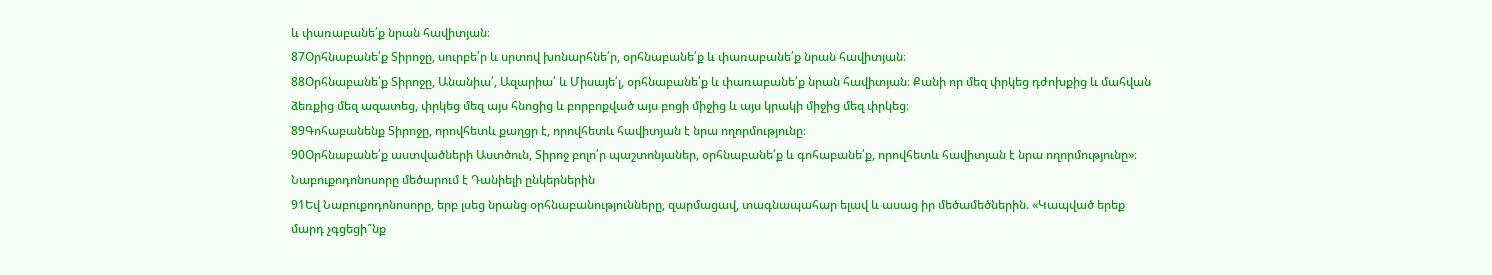և փառաբանե՛ք նրան հավիտյան։
87Օրհնաբանե՛ք Տիրոջը, սուրբե՛ր և սրտով խոնարհնե՛ր, օրհնաբանե՛ք և փառաբանե՛ք նրան հավիտյան։
88Օրհնաբանե՛ք Տիրոջը, Անանիա՛, Ազարիա՛ և Միսայե՛լ, օրհնաբանե՛ք և փառաբանե՛ք նրան հավիտյան։ Քանի որ մեզ փրկեց դժոխքից և մահվան ձեռքից մեզ ազատեց, փրկեց մեզ այս հնոցից և բորբոքված այս բոցի միջից և այս կրակի միջից մեզ փրկեց։
89Գոհաբանենք Տիրոջը, որովհետև քաղցր է, որովհետև հավիտյան է նրա ողորմությունը։
90Օրհնաբանե՛ք աստվածների Աստծուն, Տիրոջ բոլո՛ր պաշտոնյաներ, օրհնաբանե՛ք և գոհաբանե՛ք, որովհետև հավիտյան է նրա ողորմությունը»։
Նաբուքոդոնոսորը մեծարում է Դանիելի ընկերներին
91Եվ Նաբուքոդոնոսորը, երբ լսեց նրանց օրհնաբանությունները, զարմացավ, տագնապահար ելավ և ասաց իր մեծամեծներին. «Կապված երեք մարդ չգցեցի՞նք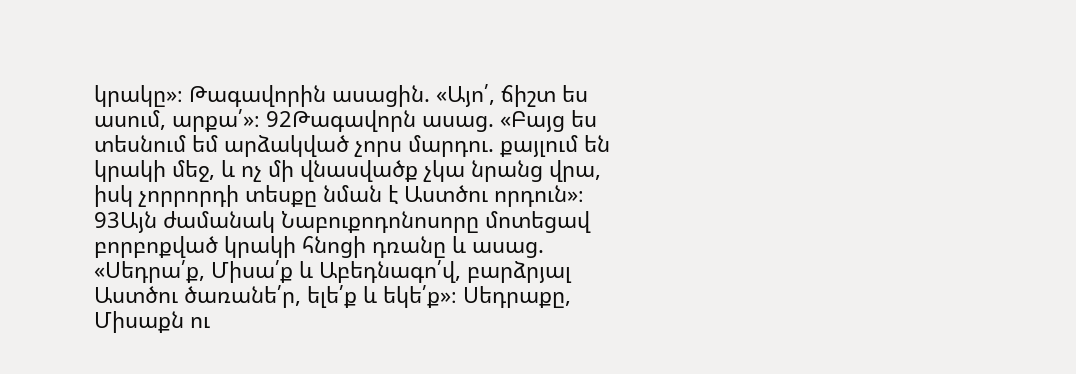կրակը»։ Թագավորին ասացին. «Այո՛, ճիշտ ես ասում, արքա՛»։ 92Թագավորն ասաց. «Բայց ես տեսնում եմ արձակված չորս մարդու. քայլում են կրակի մեջ, և ոչ մի վնասվածք չկա նրանց վրա, իսկ չորրորդի տեսքը նման է Աստծու որդուն»։ 93Այն ժամանակ Նաբուքոդոնոսորը մոտեցավ բորբոքված կրակի հնոցի դռանը և ասաց. «Սեդրա՛ք, Միսա՛ք և Աբեդնագո՛վ, բարձրյալ Աստծու ծառանե՛ր, ելե՛ք և եկե՛ք»։ Սեդրաքը, Միսաքն ու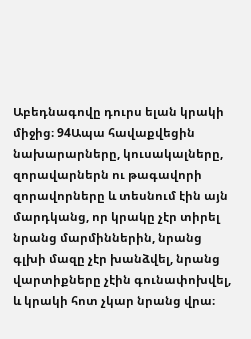Աբեդնագովը դուրս ելան կրակի միջից։ 94Ապա հավաքվեցին նախարարները, կուսակալները, զորավարներն ու թագավորի զորավորները և տեսնում էին այն մարդկանց, որ կրակը չէր տիրել նրանց մարմիններին, նրանց գլխի մազը չէր խանձվել, նրանց վարտիքները չէին գունափոխվել, և կրակի հոտ չկար նրանց վրա։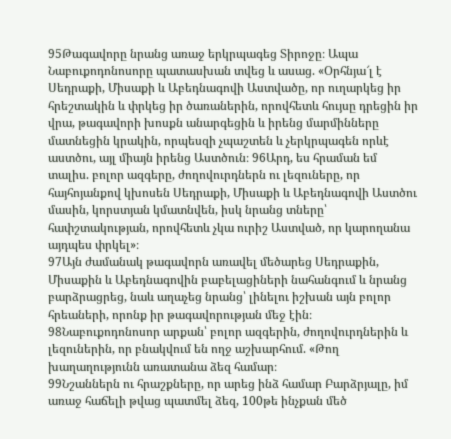95Թագավորը նրանց առաջ երկրպագեց Տիրոջը։ Ապա Նաբուքոդոնոսորը պատասխան տվեց և ասաց. «Օրհնյա՜լ է Սեդրաքի, Միսաքի և Աբեդնագովի Աստվածը, որ ուղարկեց իր հրեշտակին և փրկեց իր ծառաներին, որովհետև հույսը դրեցին իր վրա, թագավորի խոսքն անարգեցին և իրենց մարմինները մատնեցին կրակին, որպեսզի չպաշտեն և չերկրպագեն որևէ աստծու, այլ միայն իրենց Աստծուն։ 96Արդ, ես հրաման եմ տալիս. բոլոր ազգերը, ժողովուրդներն ու լեզուները, որ հայհոյանքով կխոսեն Սեդրաքի, Միսաքի և Աբեդնագովի Աստծու մասին, կորստյան կմատնվեն, իսկ նրանց տները՝ հափշտակության, որովհետև չկա ուրիշ Աստված, որ կարողանա այդպես փրկել»։
97Այն ժամանակ թագավորն առավել մեծարեց Սեդրաքին, Միսաքին և Աբեդնագովին բաբելացիների նահանգում և նրանց բարձրացրեց, նաև աղաչեց նրանց՝ լինելու իշխան այն բոլոր հրեաների, որոնք իր թագավորության մեջ էին։
98Նաբուքոդոնոսոր արքան՝ բոլոր ազգերին, ժողովուրդներին և լեզուներին, որ բնակվում են ողջ աշխարհում. «Թող խաղաղությունն առատանա ձեզ համար։
99Նշաններն ու հրաշքները, որ արեց ինձ համար Բարձրյալը, իմ առաջ հաճելի թվաց պատմել ձեզ, 100թե ինչքան մեծ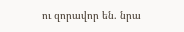ու զորավոր են. նրա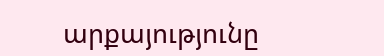արքայությունը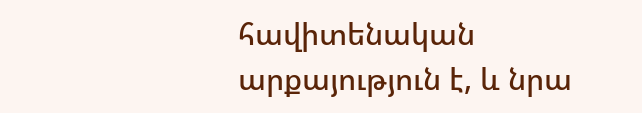հավիտենական արքայություն է, և նրա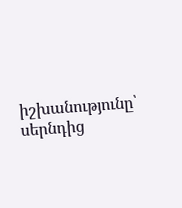իշխանությունը՝ սերնդից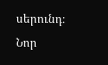սերունդ։
Նոր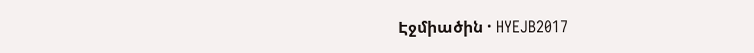Էջմիածին · HYEJB2017